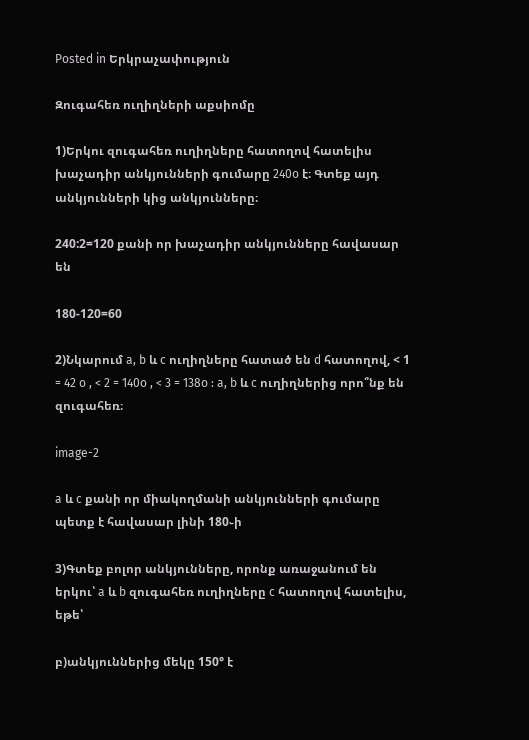Posted in Երկրաչափություն

Զուգահեռ ուղիղների աքսիոմը

1)Երկու զուգահեռ ուղիղները հատողով հատելիս խաչադիր անկյունների գումարը 240o է։ Գտեք այդ անկյունների կից անկյունները։

240:2=120 քանի որ խաչադիր անկյունները հավասար են

180-120=60

2)Նկարում a, b և c ուղիղները հատած են d հատողով, < 1 = 42 o , < 2 = 140o , < 3 = 138o : a, b և c ուղիղներից որո՞նք են զուգահեռ։

image-2

a և c քանի որ միակողմանի անկյունների գումարը պետք է հավասար լինի 180֊ի

3)Գտեք բոլոր անկյունները, որոնք առաջանում են երկու՝ a և b զուգահեռ ուղիղները c հատողով հատելիս, եթե՝

բ)անկյուններից մեկը 150° է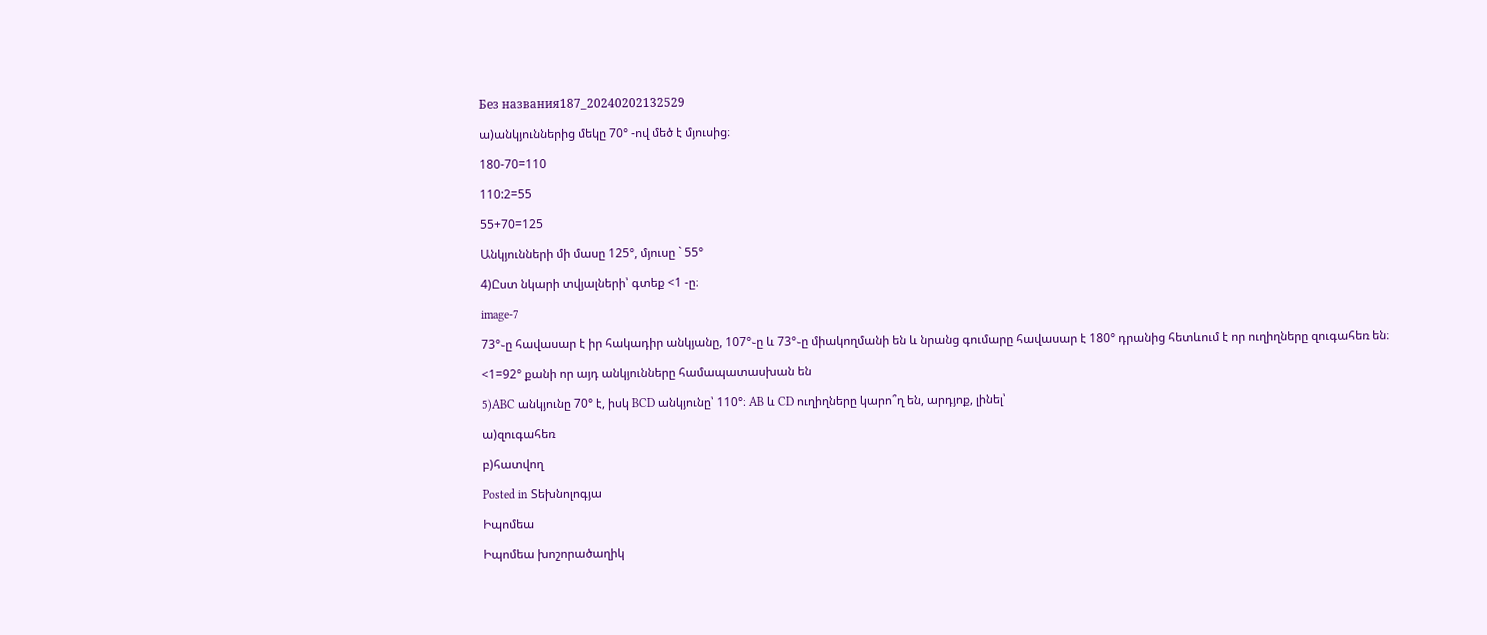Без названия187_20240202132529

ա)անկյուններից մեկը 70° -ով մեծ է մյուսից։

180-70=110

110:2=55

55+70=125

Անկյունների մի մասը 125°, մյուսը ` 55°

4)Ըստ նկարի տվյալների՝ գտեք <1 -ը։

image-7

73°֊ը հավասար է իր հակադիր անկյանը, 107°֊ը և 73°֊ը միակողմանի են և նրանց գումարը հավասար է 180° դրանից հետևում է որ ուղիղները զուգահեռ են։

<1=92° քանի որ այդ անկյունները համապատասխան են

5)ABC անկյունը 70° է, իսկ BCD անկյունը՝ 110°։ AB և CD ուղիղները կարո՞ղ են, արդյոք, լինել՝

ա)զուգահեռ

բ)հատվող

Posted in Տեխնոլոգյա

Իպոմեա

Իպոմեա խոշորածաղիկ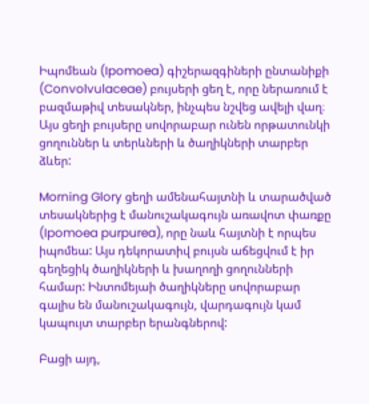Իպոմեան (Ipomoea) գիշերազգիների ընտանիքի (Convolvulaceae) բույսերի ցեղ է, որը ներառում է բազմաթիվ տեսակներ, ինչպես նշվեց ավելի վաղ։ Այս ցեղի բույսերը սովորաբար ունեն որթատունկի ցողուններ և տերևների և ծաղիկների տարբեր ձևեր:

Morning Glory ցեղի ամենահայտնի և տարածված տեսակներից է մանուշակագույն առավոտ փառքը (Ipomoea purpurea), որը նաև հայտնի է որպես իպոմեա: Այս դեկորատիվ բույսն աճեցվում է իր գեղեցիկ ծաղիկների և խաղողի ցողունների համար: Ինտոմեյաի ծաղիկները սովորաբար գալիս են մանուշակագույն, վարդագույն կամ կապույտ տարբեր երանգներով:

Բացի այդ,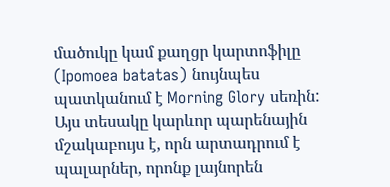մածուկը կամ քաղցր կարտոֆիլը (Ipomoea batatas) նույնպես պատկանում է Morning Glory սեռին: Այս տեսակը կարևոր պարենային մշակաբույս է, որն արտադրում է պալարներ, որոնք լայնորեն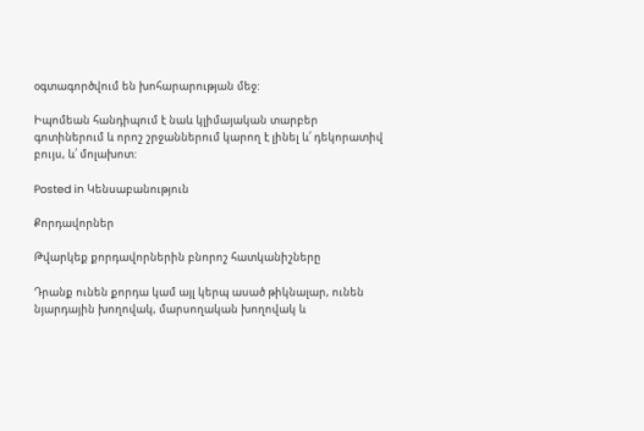օգտագործվում են խոհարարության մեջ:

Իպոմեան հանդիպում է նաև կլիմայական տարբեր գոտիներում և որոշ շրջաններում կարող է լինել և՛ դեկորատիվ բույս, և՛ մոլախոտ:

Posted in Կենսաբանություն

Քորդավորներ

Թվարկեք քորդավորներին բնորոշ հատկանիշները

Դրանք ունեն քորդա կամ այլ կերպ ասած թիկնալար, ունեն նյարդային խողովակ, մարսողական խողովակ և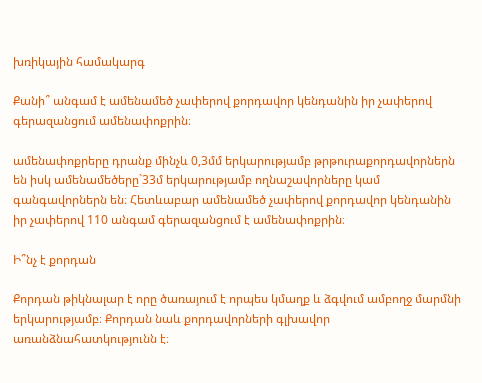խռիկային համակարգ

Քանի՞ անգամ է ամենամեծ չափերով քորդավոր կենդանին իր չափերով գերազանցում ամենափոքրին։

ամենափոքրերը դրանք մինչև 0,3մմ երկարությամբ թրթուրաքորդավորներն են իսկ ամենամեծերը`33մ երկարությամբ ողնաշավորները կամ գանգավորներն են։ Հետևաբար ամենամեծ չափերով քորդավոր կենդանին իր չափերով 110 անգամ գերազանցում է ամենափոքրին։

Ի՞նչ է քորդան

Քորդան թիկնալար է որը ծառայում է որպես կմաղք և ձգվում ամբողջ մարմնի երկարությամբ։ Քորդան նաև քորդավորների գլխավոր առանձնահատկությունն է։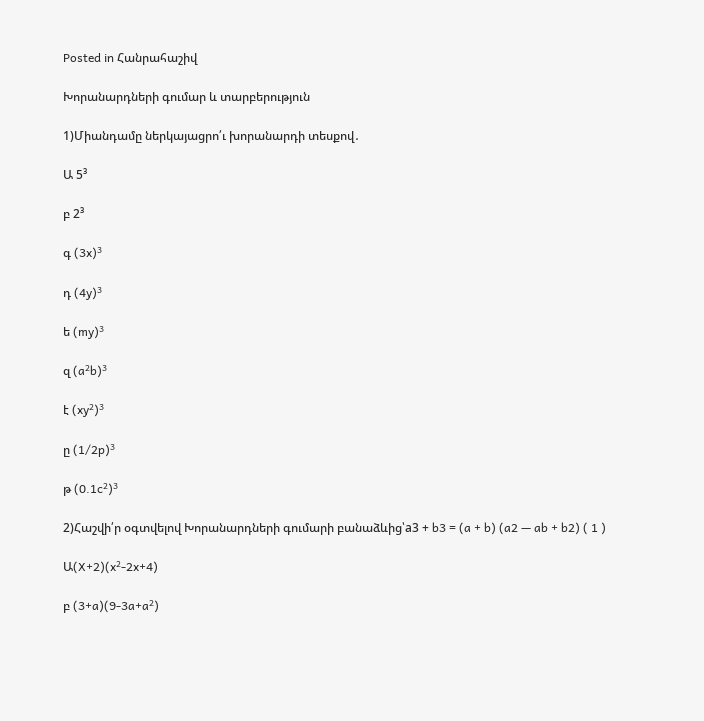Posted in Հանրահաշիվ

Խորանարդների գումար և տարբերություն

1)Միանդամը ներկայացրո՛ւ խորանարդի տեսքով․

Ա 5³

բ 2³

գ (3x)³

դ (4y)³

ե (my)³

զ (a²b)³

է (xy²)³

ը (1/2p)³

թ (0.1c²)³

2)Հաշվի՛ր օգտվելով Խորանարդների գումարի բանաձևից՝a3 + b3 = (a + b) (a2 — ab + b2) ( 1 )

Ա(X+2)(x²-2x+4)

բ (3+a)(9-3a+a²)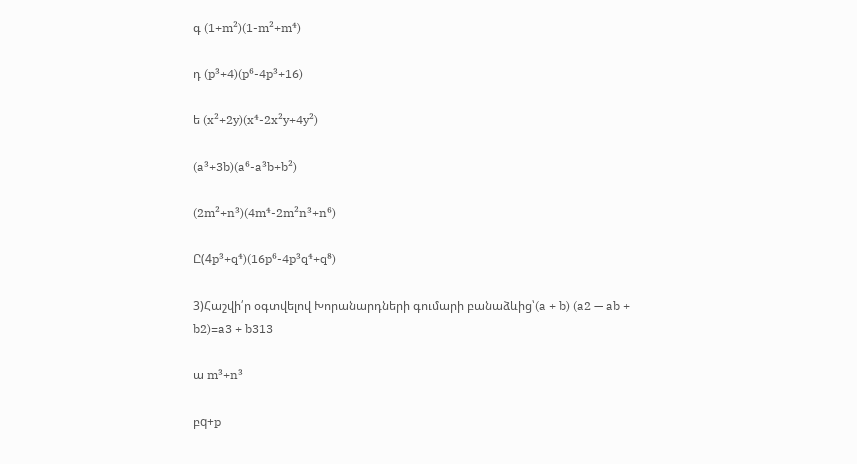գ (1+m²)(1-m²+m⁴)

դ (p³+4)(p⁶-4p³+16)

ե (x²+2y)(x⁴-2x²y+4y²)

(a³+3b)(a⁶-a³b+b²)

(2m²+n³)(4m⁴-2m²n³+n⁶)

Ը(4p³+q⁴)(16p⁶-4p³q⁴+q⁸)

3)Հաշվի՛ր օգտվելով Խորանարդների գումարի բանաձևից՝(a + b) (a2 — ab + b2)=a3 + b313

ա m³+n³

բq+p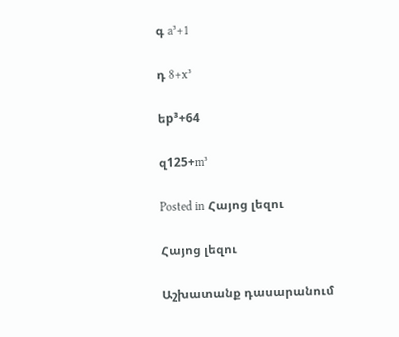գ a³+1

դ 8+x³

եp³+64

զ125+m³

Posted in Հայոց լեզու

Հայոց լեզու

Աշխատանք դասարանում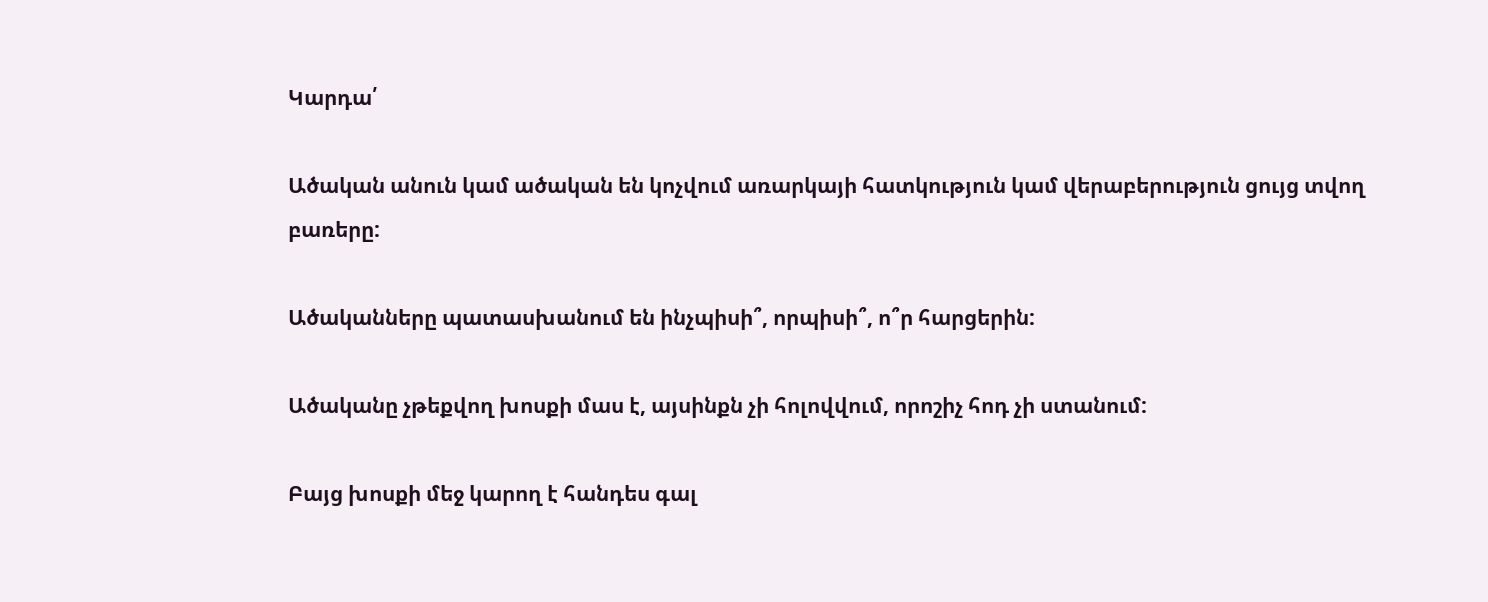Կարդա՛

Ածական անուն կամ ածական են կոչվում առարկայի հատկություն կամ վերաբերություն ցույց տվող բառերը:

Ածականները պատասխանում են ինչպիսի՞, որպիսի՞, ո՞ր հարցերին:

Ածականը չթեքվող խոսքի մաս է, այսինքն չի հոլովվում, որոշիչ հոդ չի ստանում:

Բայց խոսքի մեջ կարող է հանդես գալ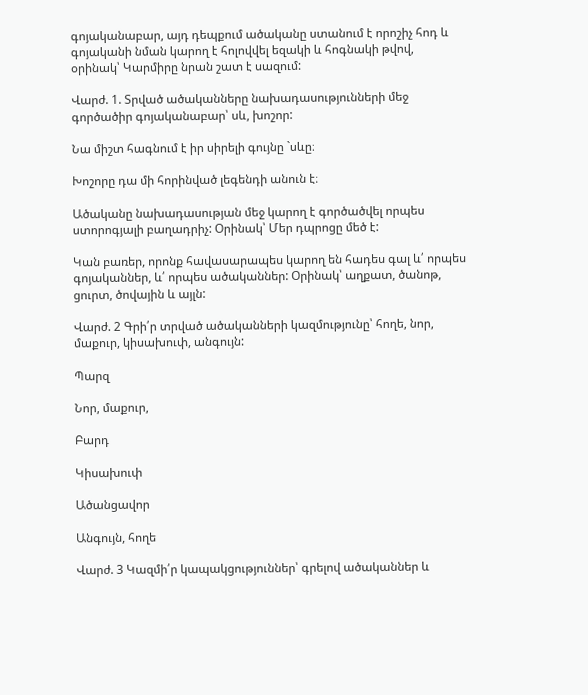գոյականաբար, այդ դեպքում ածականը ստանում է որոշիչ հոդ և գոյականի նման կարող է հոլովվել եզակի և հոգնակի թվով, օրինակ՝ Կարմիրը նրան շատ է սազում:

Վարժ. 1. Տրված ածականները նախադասությունների մեջ գործածիր գոյականաբար՝ սև, խոշոր:

Նա միշտ հագնում է իր սիրելի գույնը `սևը։

Խոշորը դա մի հորինված լեգենդի անուն է։

Ածականը նախադասության մեջ կարող է գործածվել որպես ստորոգյալի բաղադրիչ: Օրինակ՝ Մեր դպրոցը մեծ է:

Կան բառեր, որոնք հավասարապես կարող են հադես գալ և՛ որպես գոյականներ, և՛ որպես ածականներ: Օրինակ՝ աղքատ, ծանոթ, ցուրտ, ծովային և այլն:

Վարժ. 2 Գրի՛ր տրված ածականների կազմությունը՝ հողե, նոր, մաքուր, կիսախուփ, անգույն:

Պարզ

Նոր, մաքուր,

Բարդ

Կիսախուփ

Ածանցավոր

Անգույն, հողե

Վարժ. 3 Կազմի՛ր կապակցություններ՝ գրելով ածականներ և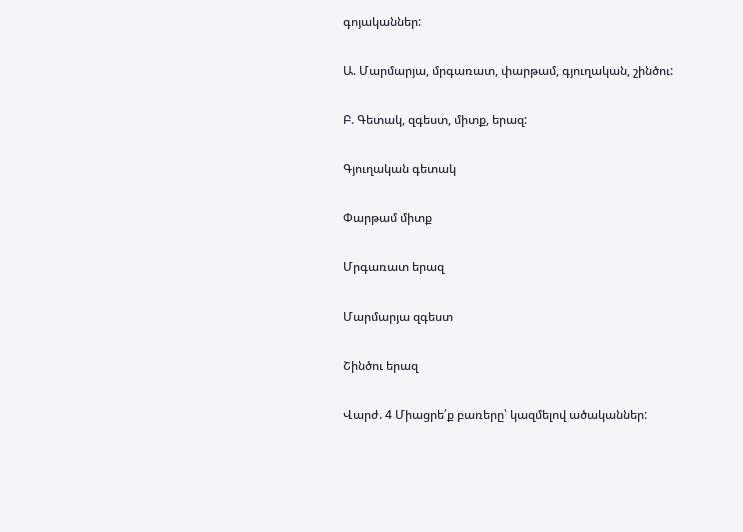գոյականներ:

Ա. Մարմարյա, մրգառատ, փարթամ, գյուղական, շինծու:

Բ. Գետակ, զգեստ, միտք, երազ:

Գյուղական գետակ

Փարթամ միտք

Մրգառատ երազ

Մարմարյա զգեստ

Շինծու երազ

Վարժ. 4 Միացրե՛ք բառերը՝ կազմելով ածականներ: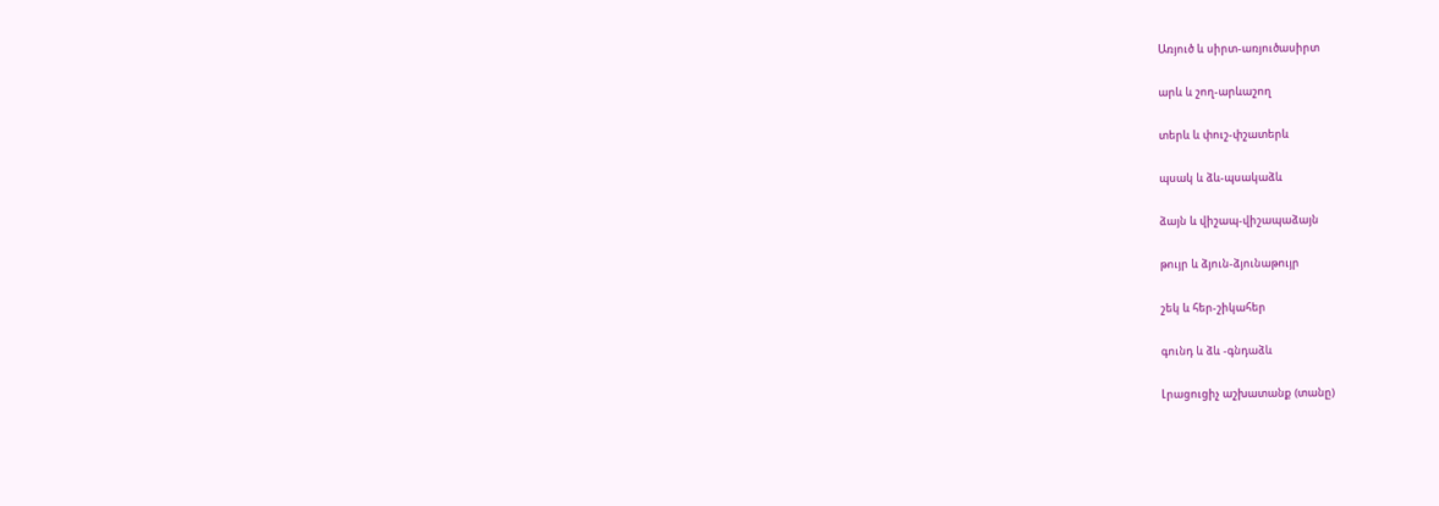Առյուծ և սիրտ-առյուծասիրտ

արև և շող-արևաշող

տերև և փուշ-փշատերև

պսակ և ձև-պսակաձև

ձայն և վիշապ-վիշապաձայն

թույր և ձյուն-ձյունաթույր

շեկ և հեր-շիկահեր

գունդ և ձև -գնդաձև

Լրացուցիչ աշխատանք (տանը)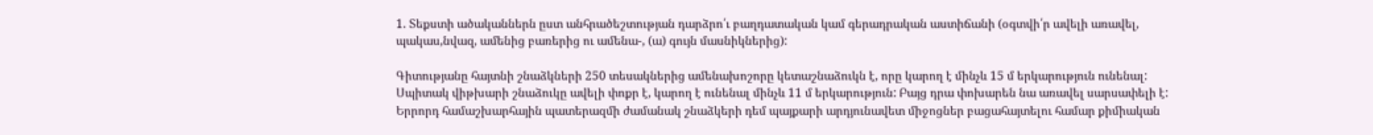1. Տեքստի ածականներն ըստ անհրածեշտության դարձրո՛ւ բաղդատական կամ գերադրական աստիճանի (օգտվի՛ր ավելի առավել, պակաս,նվազ, ամենից բառերից ու ամենա-, (ա) գույն մասնիկներից):

Գիտությանը հայտնի շնաձկների 250 տեսակներից ամենախոշորը կետաշնաձուկն է, որը կարող է մինչև 15 մ երկարություն ունենալ: Սպիտակ վիթխարի շնաձուկը ավելի փոքր է, կարող է ունենալ մինչև 11 մ երկարություն: Բայց դրա փոխարեն նա առավել սարսափելի է: Երրորդ համաշխարհային պատերազմի ժամանակ շնաձկերի դեմ պայքարի արդյունավետ միջոցներ բացահայտելու համար քիմիական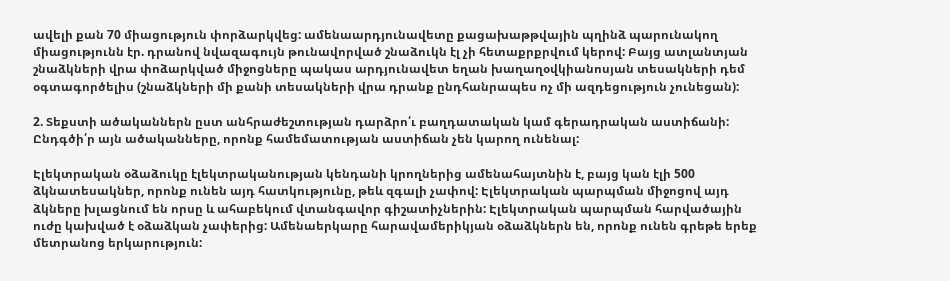ավելի քան 70 միացություն փորձարկվեց: ամենաարդյունավետը քացախաթթվային պղինձ պարունակող միացությունն էր. դրանով նվազագույն թունավորված շնաձուկն էլ չի հետաքրքրվում կերով: Բայց ատլանտյան շնաձկների վրա փոձարկված միջոցները պակաս արդյունավետ եղան խաղաղօվկիանոսյան տեսակների դեմ օգտագործելիս (շնաձկների մի քանի տեսակների վրա դրանք ընդհանրապես ոչ մի ազդեցություն չունեցան):

2. Տեքստի ածականներն ըստ անհրաժեշտության դարձրո՛ւ բաղդատական կամ գերադրական աստիճանի: Ընդգծի՛ր այն ածականները, որոնք համեմատության աստիճան չեն կարող ունենալ:

Էլեկտրական օձաձուկը էլեկտրականության կենդանի կրողներից ամենահայտնին է, բայց կան էլի 500 ձկնատեսակներ, որոնք ունեն այդ հատկությունը, թեև զգալի չափով: Էլեկտրական պարպման միջոցով այդ ձկները խլացնում են որսը և ահաբեկում վտանգավոր գիշատիչներին: Էլեկտրական պարպման հարվածային ուժը կախված է օձաձկան չափերից: Ամենաերկարը հարավամերիկյան օձաձկներն են, որոնք ունեն գրեթե երեք մետրանոց երկարություն: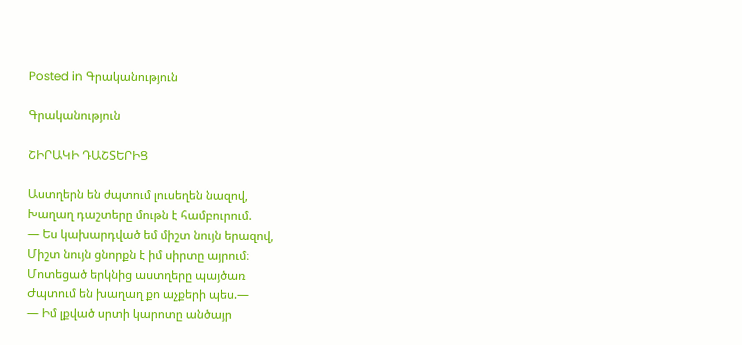Posted in Գրականություն

Գրականություն

ՇԻՐԱԿԻ ԴԱՇՏԵՐԻՑ

Աստղերն են ժպտում լուսեղեն նազով,
Խաղաղ դաշտերը մութն է համբուրում.
— Ես կախարդված եմ միշտ նույն երազով,
Միշտ նույն ցնորքն է իմ սիրտը այրում։
Մոտեցած երկնից աստղերը պայծառ
Ժպտում են խաղաղ քո աչքերի պես.—
— Իմ լքված սրտի կարոտը անծայր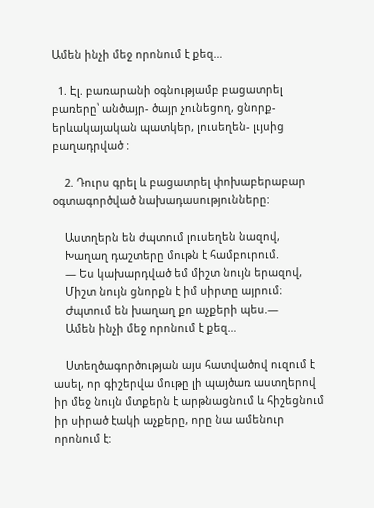Ամեն ինչի մեջ որոնում է քեզ…

  1. Էլ. բառարանի օգնությամբ բացատրել բառերը՝ անծայր- ծայր չունեցող, ցնորք- երևակայական պատկեր, լուսեղեն- լւյսից բաղադրված :

    2. Դուրս գրել և բացատրել փոխաբերաբար օգտագործված նախադասությունները:

    Աստղերն են ժպտում լուսեղեն նազով,
    Խաղաղ դաշտերը մութն է համբուրում.
    — Ես կախարդված եմ միշտ նույն երազով,
    Միշտ նույն ցնորքն է իմ սիրտը այրում։
    Ժպտում են խաղաղ քո աչքերի պես.—
    Ամեն ինչի մեջ որոնում է քեզ…

    Ստեղծագործության այս հատվածով ուզում է ասել, որ գիշերվա մութը լի պայծառ աստղերով իր մեջ նույն մտքերն է արթնացնում և հիշեցնում իր սիրած էակի աչքերը, որը նա ամենուր որոնում է: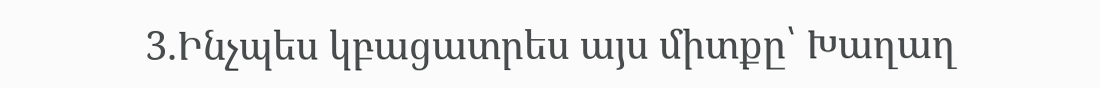3.Ինչպես կբացատրես այս միտքը՝ Խաղաղ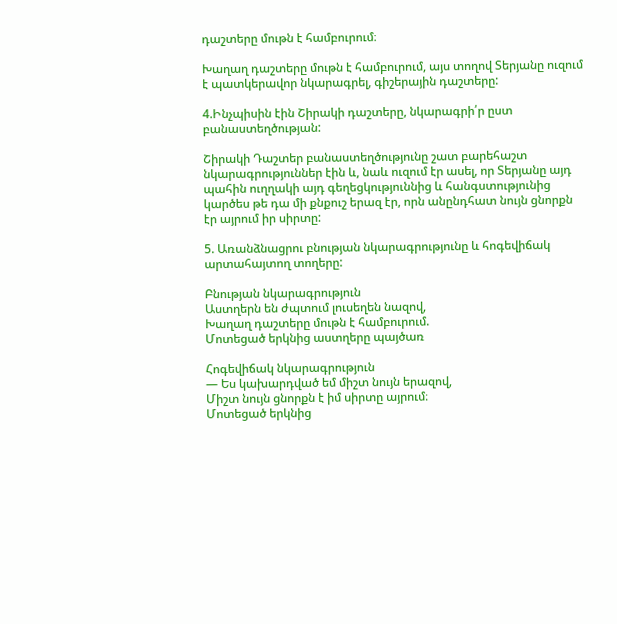դաշտերը մութն է համբուրում։

Խաղաղ դաշտերը մութն է համբուրում, այս տողով Տերյանը ուզում է պատկերավոր նկարագրել, գիշերային դաշտերը:

4.Ինչպիսին էին Շիրակի դաշտերը, նկարագրի՛ր ըստ բանաստեղծության:

Շիրակի Դաշտեր բանաստեղծությունը շատ բարեհաշտ նկարագրություններ էին և, նաև ուզում էր ասել, որ Տերյանը այդ պահին ուղղակի այդ գեղեցկություննից և հանգստությունից կարծես թե դա մի քնքուշ երազ էր, որն անընդհատ նույն ցնորքն էր այրում իր սիրտը:

5. Առանձնացրու բնության նկարագրությունը և հոգեվիճակ արտահայտող տողերը:

Բնության նկարագրություն
Աստղերն են ժպտում լուսեղեն նազով,
Խաղաղ դաշտերը մութն է համբուրում.
Մոտեցած երկնից աստղերը պայծառ

Հոգեվիճակ նկարագրություն
— Ես կախարդված եմ միշտ նույն երազով,
Միշտ նույն ցնորքն է իմ սիրտը այրում։
Մոտեցած երկնից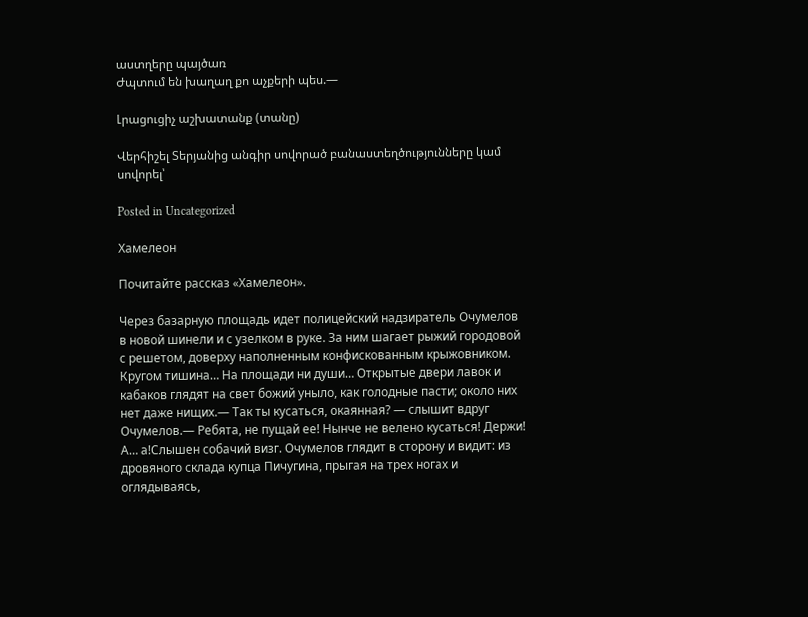աստղերը պայծառ
Ժպտում են խաղաղ քո աչքերի պես.—

Լրացուցիչ աշխատանք (տանը)

Վերհիշել Տերյանից անգիր սովորած բանաստեղծությունները կամ սովորել՝

Posted in Uncategorized

Хамелеон

Почитайте рассказ «Хамелеон».

Через базарную площадь идет полицейский надзиратель Очумелов в новой шинели и с узелком в руке. За ним шагает рыжий городовой с решетом, доверху наполненным конфискованным крыжовником. Кругом тишина… На площади ни души… Открытые двери лавок и кабаков глядят на свет божий уныло, как голодные пасти; около них нет даже нищих.— Так ты кусаться, окаянная? — слышит вдруг Очумелов.— Ребята, не пущай ее! Нынче не велено кусаться! Держи! А… а!Слышен собачий визг. Очумелов глядит в сторону и видит: из дровяного склада купца Пичугина, прыгая на трех ногах и оглядываясь,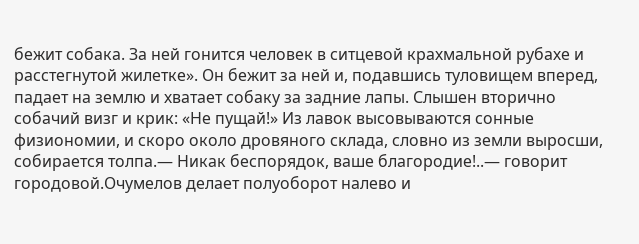бежит собака. За ней гонится человек в ситцевой крахмальной рубахе и расстегнутой жилетке». Он бежит за ней и, подавшись туловищем вперед, падает на землю и хватает собаку за задние лапы. Слышен вторично собачий визг и крик: «Не пущай!» Из лавок высовываются сонные физиономии, и скоро около дровяного склада, словно из земли выросши, собирается толпа.— Никак беспорядок, ваше благородие!..— говорит городовой.Очумелов делает полуоборот налево и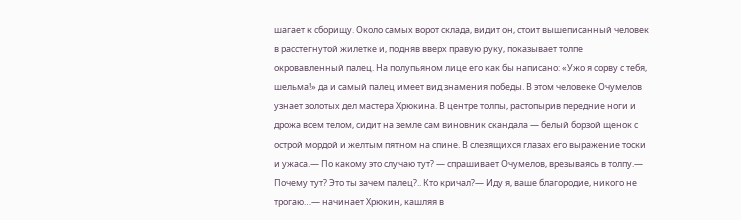шагает к сборищу. Около самых ворот склада, видит он, стоит вышеписанный человек в расстегнутой жилетке и, подняв вверх правую руку, показывает толпе окровавленный палец. На полупьяном лице его как бы написано: «Ужо я сорву с тебя, шельма!» да и самый палец имеет вид знамения победы. В этом человеке Очумелов узнает золотых дел мастера Хрюкина. В центре толпы, растопырив передние ноги и дрожа всем телом, сидит на земле сам виновник скандала — белый борзой щенок с острой мордой и желтым пятном на спине. В слезящихся глазах его выражение тоски и ужаса.— По какому это случаю тут? — спрашивает Очумелов, врезываясь в толпу.— Почему тут? Это ты зачем палец?.. Кто кричал?— Иду я, ваше благородие, никого не трогаю…— начинает Хрюкин, кашляя в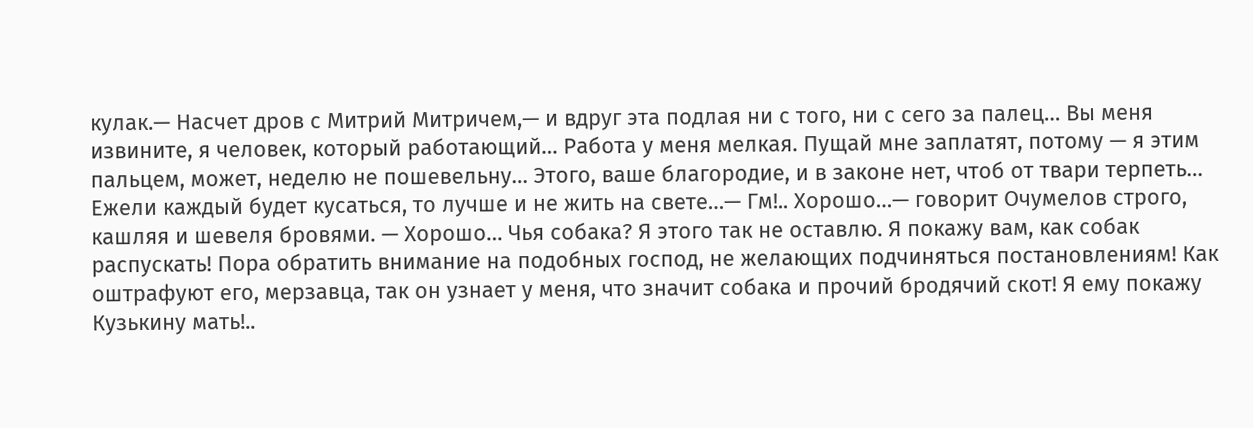кулак.— Насчет дров с Митрий Митричем,— и вдруг эта подлая ни с того, ни с сего за палец… Вы меня извините, я человек, который работающий… Работа у меня мелкая. Пущай мне заплатят, потому — я этим пальцем, может, неделю не пошевельну… Этого, ваше благородие, и в законе нет, чтоб от твари терпеть… Ежели каждый будет кусаться, то лучше и не жить на свете…— Гм!.. Хорошо…— говорит Очумелов строго, кашляя и шевеля бровями. — Хорошо… Чья собака? Я этого так не оставлю. Я покажу вам, как собак распускать! Пора обратить внимание на подобных господ, не желающих подчиняться постановлениям! Как оштрафуют его, мерзавца, так он узнает у меня, что значит собака и прочий бродячий скот! Я ему покажу Кузькину мать!..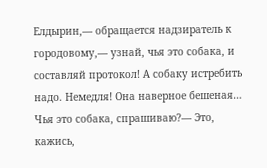Елдырин,— обращается надзиратель к городовому,— узнай, чья это собака, и составляй протокол! А собаку истребить надо. Немедля! Она наверное бешеная… Чья это собака, спрашиваю?— Это, кажись,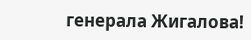генерала Жигалова!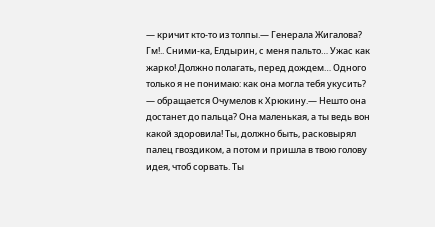— кричит кто-то из толпы.— Генерала Жигалова? Гм!.. Сними-ка, Елдырин, с меня пальто… Ужас как жарко! Должно полагать, перед дождем… Одного только я не понимаю: как она могла тебя укусить? — обращается Очумелов к Хрюкину.— Нешто она достанет до пальца? Она маленькая, а ты ведь вон какой здоровила! Ты, должно быть, расковырял палец гвоздиком, а потом и пришла в твою голову идея, чтоб сорвать. Ты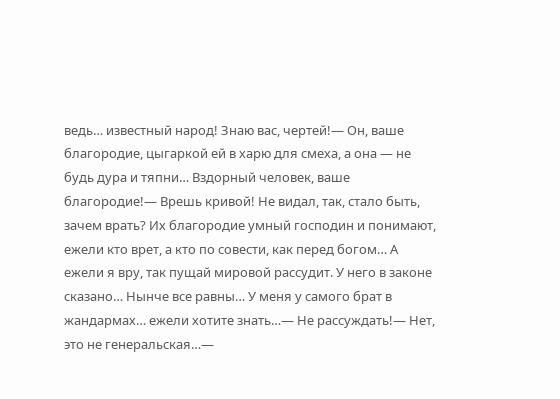ведь… известный народ! Знаю вас, чертей!— Он, ваше благородие, цыгаркой ей в харю для смеха, а она — не будь дура и тяпни… Вздорный человек, ваше благородие!— Врешь кривой! Не видал, так, стало быть, зачем врать? Их благородие умный господин и понимают, ежели кто врет, а кто по совести, как перед богом… А ежели я вру, так пущай мировой рассудит. У него в законе сказано… Нынче все равны… У меня у самого брат в жандармах… ежели хотите знать…— Не рассуждать!— Нет, это не генеральская…—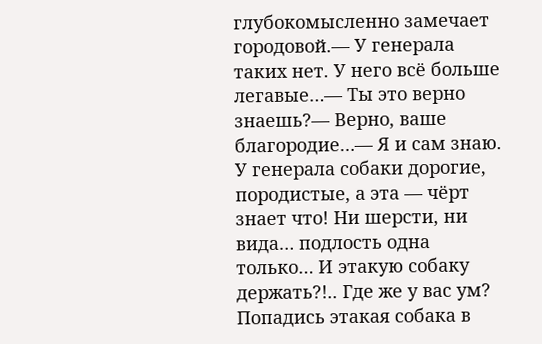глубокомысленно замечает городовой.— У генерала таких нет. У него всё больше легавые…— Ты это верно знаешь?— Верно, ваше благородие…— Я и сам знаю. У генерала собаки дорогие, породистые, а эта — чёрт знает что! Ни шерсти, ни вида… подлость одна только… И этакую собаку держать?!.. Где же у вас ум? Попадись этакая собака в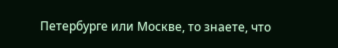Петербурге или Москве, то знаете, что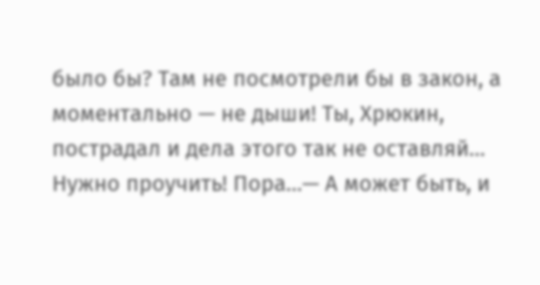было бы? Там не посмотрели бы в закон, а моментально — не дыши! Ты, Хрюкин, пострадал и дела этого так не оставляй… Нужно проучить! Пора…— А может быть, и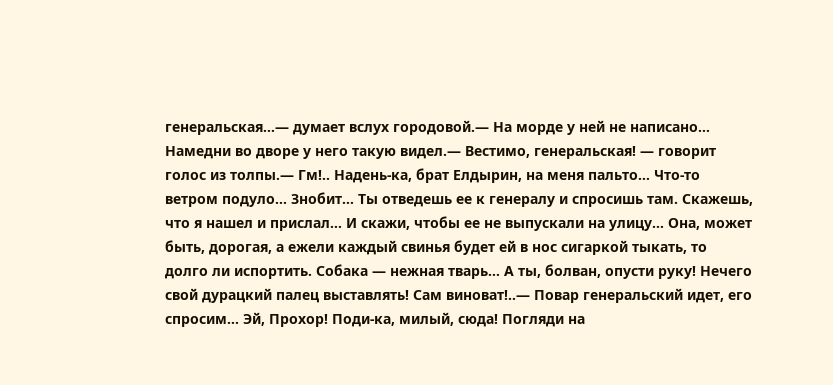генеральская…— думает вслух городовой.— На морде у ней не написано… Намедни во дворе у него такую видел.— Вестимо, генеральская! — говорит голос из толпы.— Гм!.. Надень-ка, брат Елдырин, на меня пальто… Что-то ветром подуло… Знобит… Ты отведешь ее к генералу и спросишь там. Скажешь, что я нашел и прислал… И скажи, чтобы ее не выпускали на улицу… Она, может быть, дорогая, а ежели каждый свинья будет ей в нос сигаркой тыкать, то долго ли испортить. Собака — нежная тварь… А ты, болван, опусти руку! Нечего свой дурацкий палец выставлять! Сам виноват!..— Повар генеральский идет, его спросим… Эй, Прохор! Поди-ка, милый, сюда! Погляди на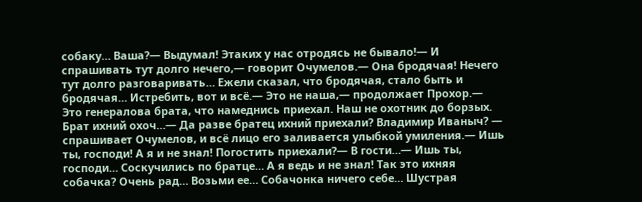собаку… Ваша?— Выдумал! Этаких у нас отродясь не бывало!— И спрашивать тут долго нечего,— говорит Очумелов.— Она бродячая! Нечего тут долго разговаривать… Ежели сказал, что бродячая, стало быть и бродячая… Истребить, вот и всё.— Это не наша,— продолжает Прохор.— Это генералова брата, что намеднись приехал. Наш не охотник до борзых. Брат ихний охоч…— Да разве братец ихний приехали? Владимир Иваныч? — спрашивает Очумелов, и всё лицо его заливается улыбкой умиления.— Ишь ты, господи! А я и не знал! Погостить приехали?— В гости…— Ишь ты, господи… Соскучились по братце… А я ведь и не знал! Так это ихняя собачка? Очень рад… Возьми ее… Собачонка ничего себе… Шустрая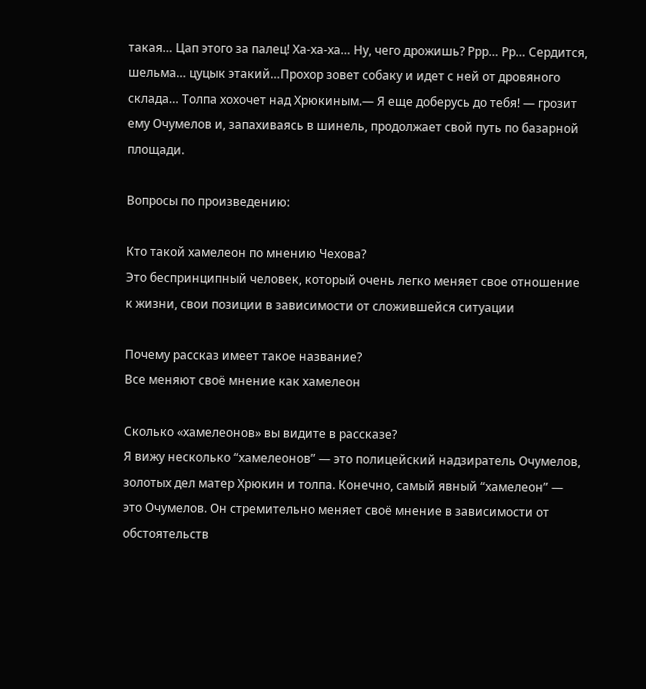такая… Цап этого за палец! Ха-ха-ха… Ну, чего дрожишь? Ррр… Рр… Сердится, шельма… цуцык этакий…Прохор зовет собаку и идет с ней от дровяного склада… Толпа хохочет над Хрюкиным.— Я еще доберусь до тебя! — грозит ему Очумелов и, запахиваясь в шинель, продолжает свой путь по базарной площади.

Вопросы по произведению:

Кто такой хамелеон по мнению Чехова?
Это беспринципный человек, который очень легко меняет свое отношение к жизни, свои позиции в зависимости от сложившейся ситуации

Почему рассказ имеет такое название?
Все меняют своё мнение как хамелеон

Сколько «хамелеонов» вы видите в рассказе?
Я вижу несколько “хамелеонов” — это полицейский надзиратель Очумелов, золотых дел матер Хрюкин и толпа. Конечно, самый явный “хамелеон” — это Очумелов. Он стремительно меняет своё мнение в зависимости от обстоятельств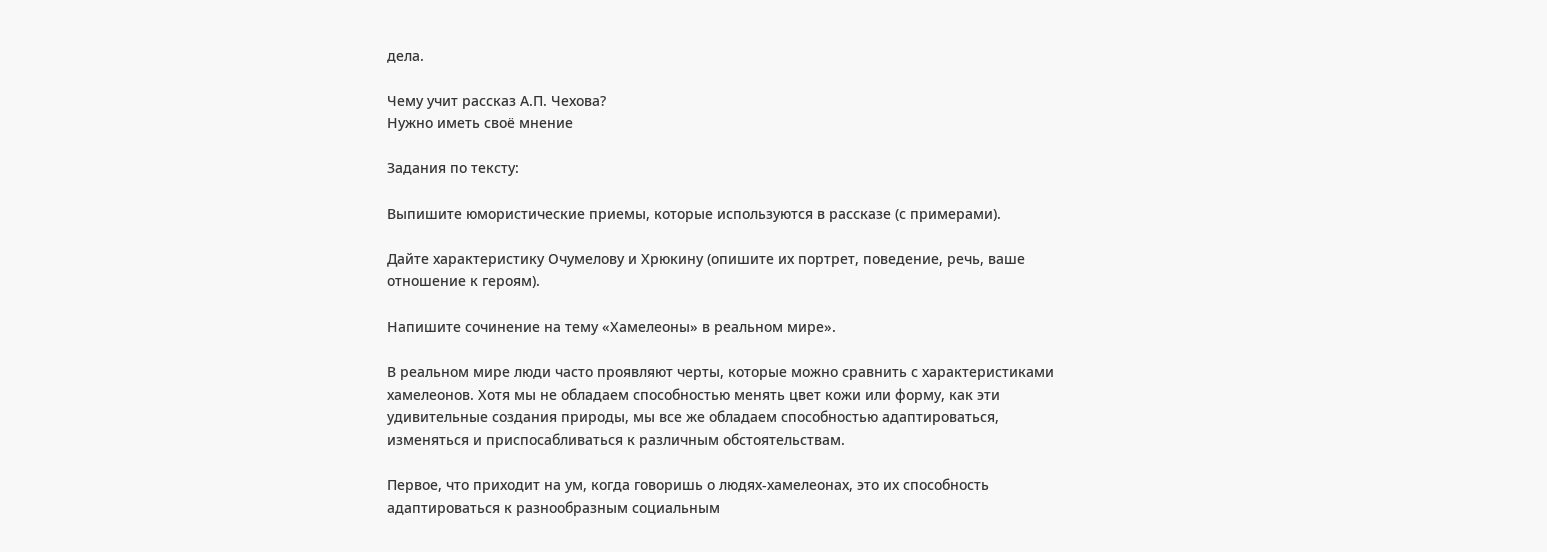дела.

Чему учит рассказ А.П. Чехова?
Нужно иметь своё мнение

Задания по тексту:

Выпишите юмористические приемы, которые используются в рассказе (с примерами).

Дайте характеристику Очумелову и Хрюкину (опишите их портрет, поведение, речь, ваше отношение к героям).

Напишите сочинение на тему «Хамелеоны» в реальном мире».

В реальном мире люди часто проявляют черты, которые можно сравнить с характеристиками хамелеонов. Хотя мы не обладаем способностью менять цвет кожи или форму, как эти удивительные создания природы, мы все же обладаем способностью адаптироваться, изменяться и приспосабливаться к различным обстоятельствам.

Первое, что приходит на ум, когда говоришь о людях-хамелеонах, это их способность адаптироваться к разнообразным социальным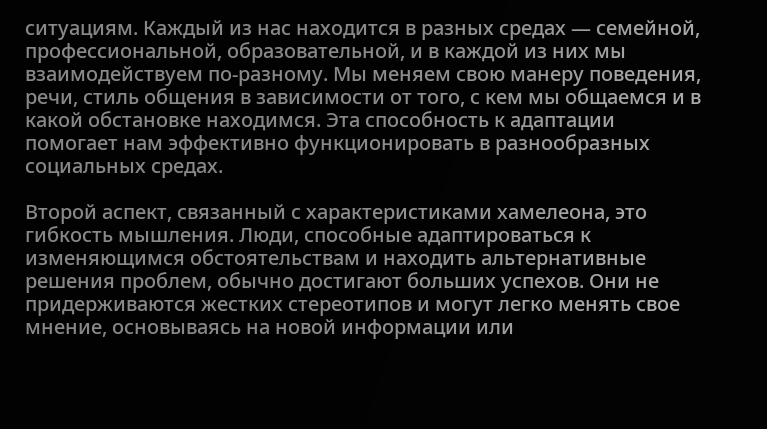ситуациям. Каждый из нас находится в разных средах — семейной, профессиональной, образовательной, и в каждой из них мы взаимодействуем по-разному. Мы меняем свою манеру поведения, речи, стиль общения в зависимости от того, с кем мы общаемся и в какой обстановке находимся. Эта способность к адаптации помогает нам эффективно функционировать в разнообразных социальных средах.

Второй аспект, связанный с характеристиками хамелеона, это гибкость мышления. Люди, способные адаптироваться к изменяющимся обстоятельствам и находить альтернативные решения проблем, обычно достигают больших успехов. Они не придерживаются жестких стереотипов и могут легко менять свое мнение, основываясь на новой информации или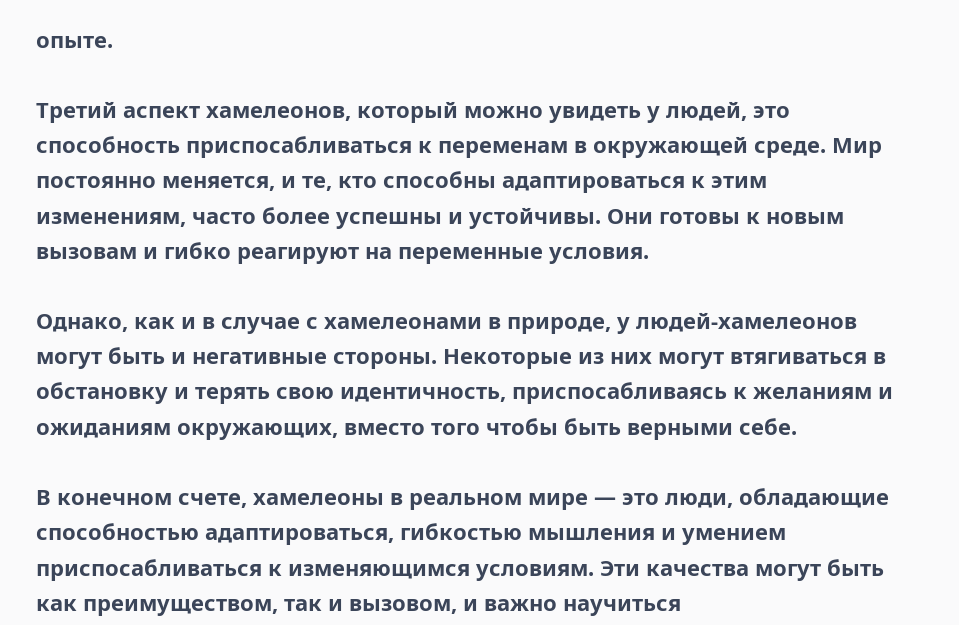опыте.

Третий аспект хамелеонов, который можно увидеть у людей, это способность приспосабливаться к переменам в окружающей среде. Мир постоянно меняется, и те, кто способны адаптироваться к этим изменениям, часто более успешны и устойчивы. Они готовы к новым вызовам и гибко реагируют на переменные условия.

Однако, как и в случае с хамелеонами в природе, у людей-хамелеонов могут быть и негативные стороны. Некоторые из них могут втягиваться в обстановку и терять свою идентичность, приспосабливаясь к желаниям и ожиданиям окружающих, вместо того чтобы быть верными себе.

В конечном счете, хамелеоны в реальном мире — это люди, обладающие способностью адаптироваться, гибкостью мышления и умением приспосабливаться к изменяющимся условиям. Эти качества могут быть как преимуществом, так и вызовом, и важно научиться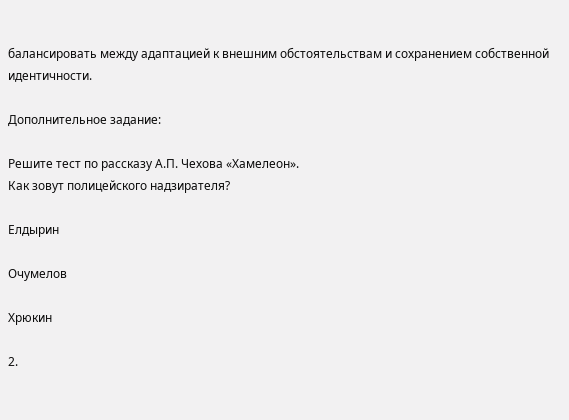балансировать между адаптацией к внешним обстоятельствам и сохранением собственной идентичности.

Дополнительное задание:

Решите тест по рассказу А.П. Чехова «Хамелеон».
Как зовут полицейского надзирателя?

Елдырин

Очумелов

Хрюкин

2.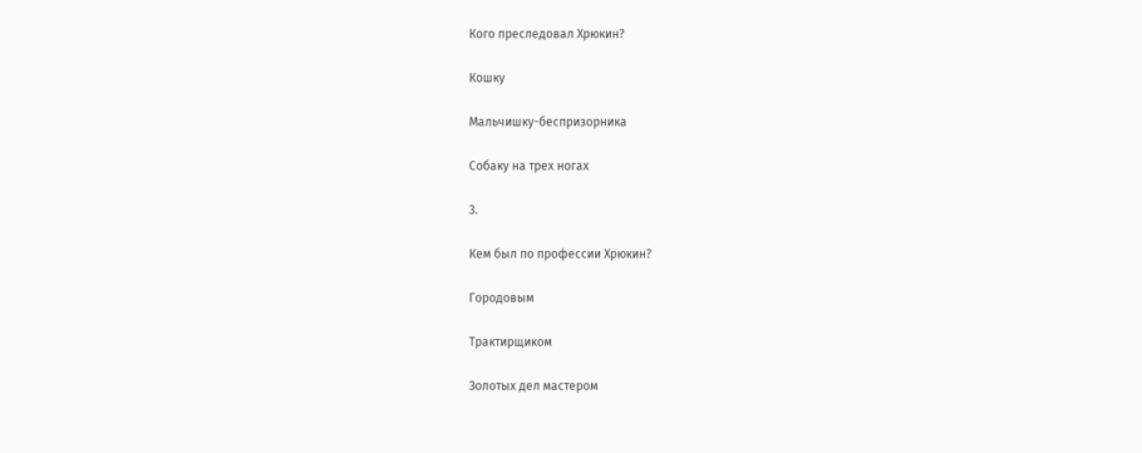Кого преследовал Хрюкин?

Кошку

Мальчишку-беспризорника

Собаку на трех ногах

3.

Кем был по профессии Хрюкин?

Городовым

Трактирщиком

Золотых дел мастером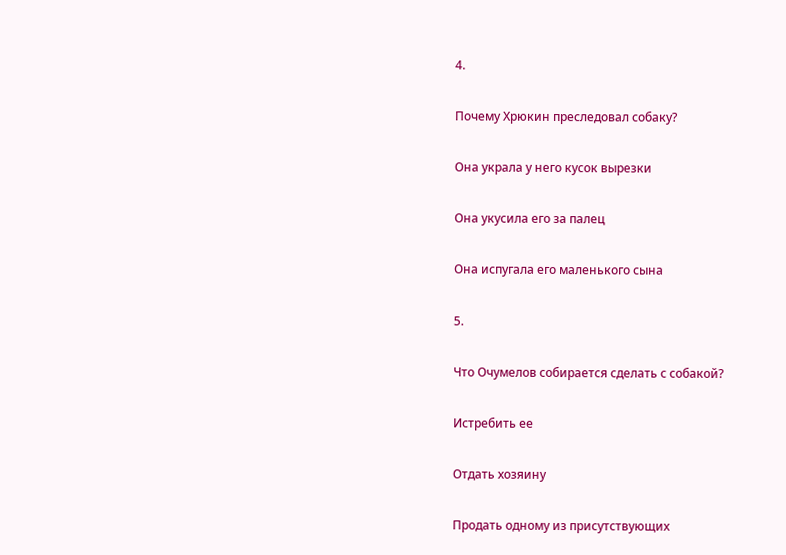4.

Почему Хрюкин преследовал собаку?

Она украла у него кусок вырезки

Она укусила его за палец

Она испугала его маленького сына

5.

Что Очумелов собирается сделать с собакой?

Истребить ее

Отдать хозяину

Продать одному из присутствующих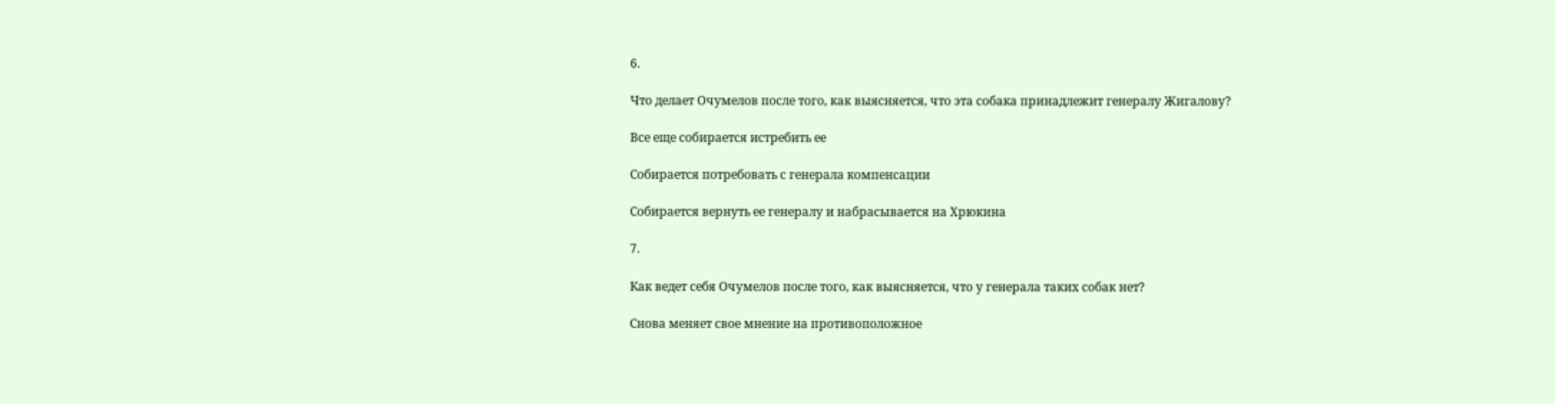6.

Что делает Очумелов после того, как выясняется, что эта собака принадлежит генералу Жигалову?

Все еще собирается истребить ее

Собирается потребовать с генерала компенсации

Собирается вернуть ее генералу и набрасывается на Хрюкина

7.

Как ведет себя Очумелов после того, как выясняется, что у генерала таких собак нет?

Снова меняет свое мнение на противоположное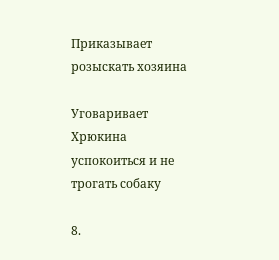Приказывает розыскать хозяина

Уговаривает Хрюкина успокоиться и не трогать собаку

8.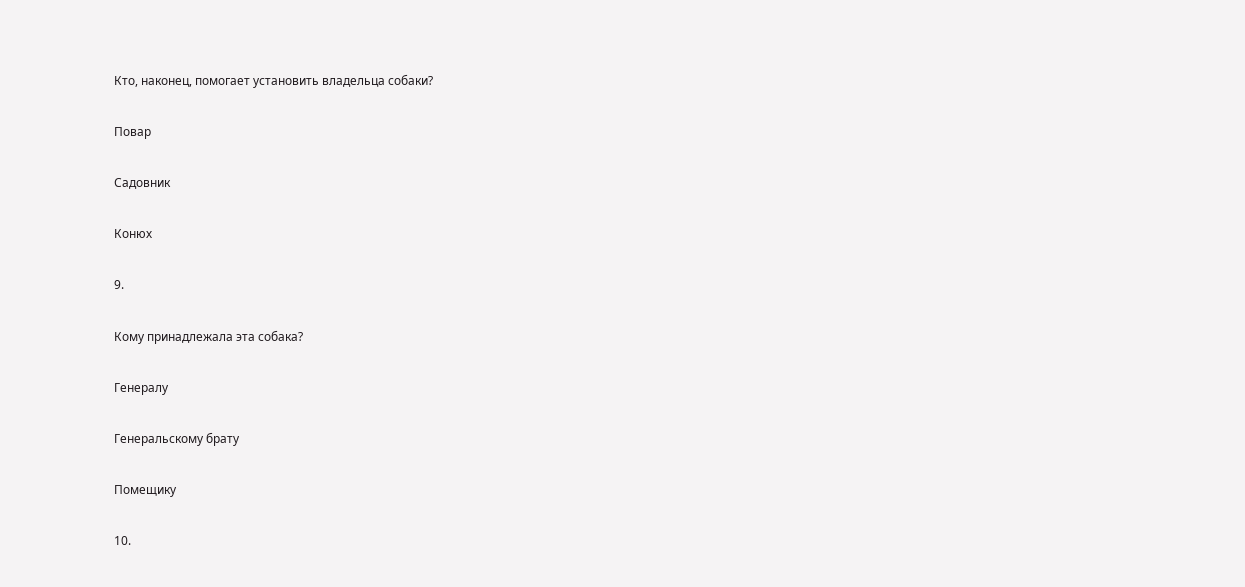Кто, наконец, помогает установить владельца собаки?

Повар

Садовник

Конюх

9.

Кому принадлежала эта собака?

Генералу

Генеральскому брату

Помещику

10.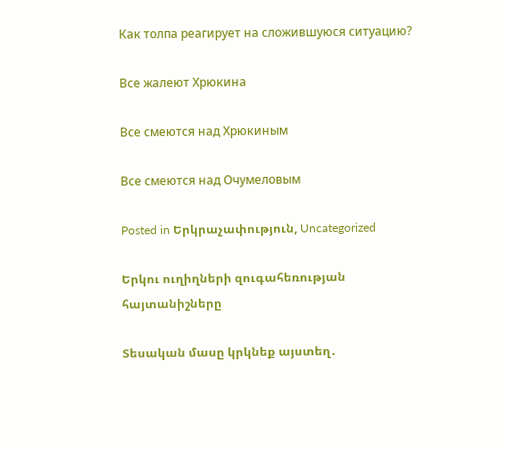Как толпа реагирует на сложившуюся ситуацию?

Все жалеют Хрюкина

Все смеются над Хрюкиным

Все смеются над Очумеловым

Posted in Երկրաչափություն, Uncategorized

Երկու ուղիղների զուգահեռության հայտանիշները

Տեսական մասը կրկնեք այստեղ․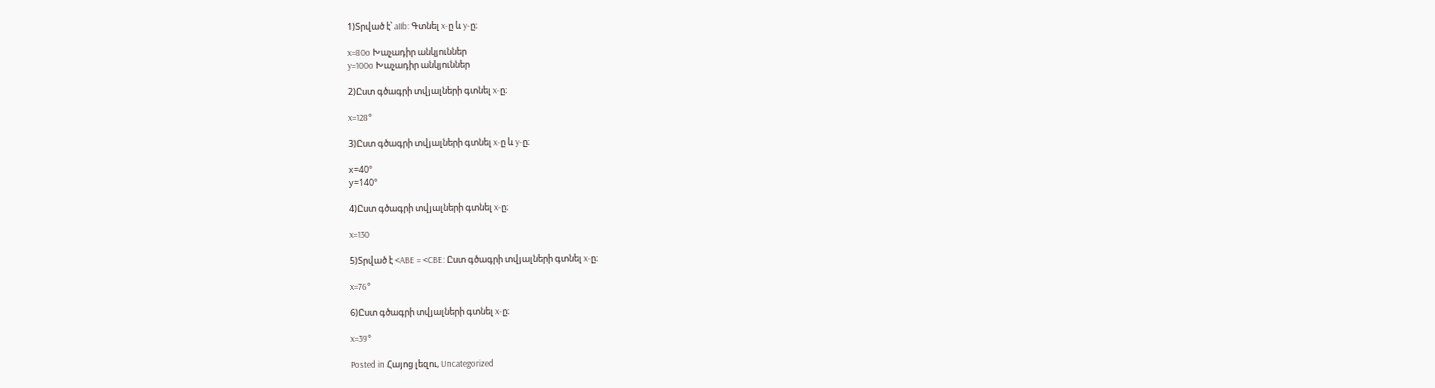1)Տրված է՝ aIIb: Գտնել x-ը և y-ը։

x=80o Խաչադիր անկյուններ
y=100o Խաչադիր անկյուններ

2)Ըստ գծագրի տվյալների գտնել x-ը։

x=128°

3)Ըստ գծագրի տվյալների գտնել x-ը և y-ը։

х=40°
у=140°

4)Ըստ գծագրի տվյալների գտնել x-ը։

x=130

5)Տրված է <ABE = <CBE: Ըստ գծագրի տվյալների գտնել x-ը։

x=76°

6)Ըստ գծագրի տվյալների գտնել x-ը։

x=39°

Posted in Հայոց լեզու, Uncategorized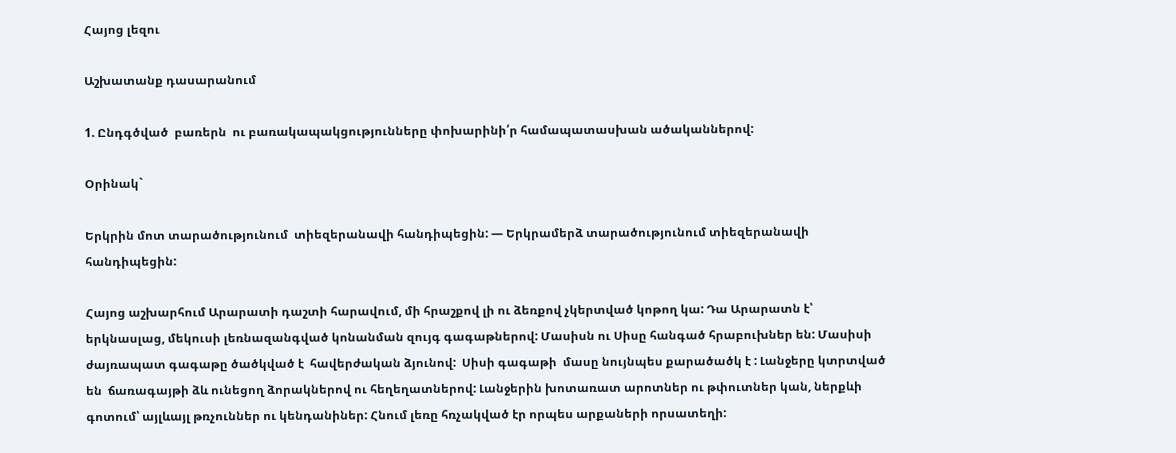Հայոց լեզու

Աշխատանք դասարանում

1. Ընդգծված  բառերն  ու բառակապակցությունները փոխարինի՛ր համապատասխան ածականներով:

Օրինակ`

Երկրին մոտ տարածությունում  տիեզերանավի հանդիպեցին: — Երկրամերձ տարածությունում տիեզերանավի հանդիպեցին:

Հայոց աշխարհում Արարատի դաշտի հարավում, մի հրաշքով լի ու ձեռքով չկերտված կոթող կա: Դա Արարատն է՝ երկնասլաց, մեկուսի լեռնազանգված կոնանման զույգ գագաթներով: Մասիսն ու Սիսը հանգած հրաբուխներ են: Մասիսի ժայռապատ գագաթը ծածկված է  հավերժական ձյունով:  Սիսի գագաթի  մասը նույնպես քարածածկ է : Լանջերը կտրտված են  ճառագայթի ձև ունեցող ձորակներով ու հեղեղատներով: Լանջերին խոտառատ արոտներ ու թփուտներ կան, ներքևի գոտում՝ այլևայլ թռչուններ ու կենդանիներ: Հնում լեռը հռչակված էր որպես արքաների որսատեղի: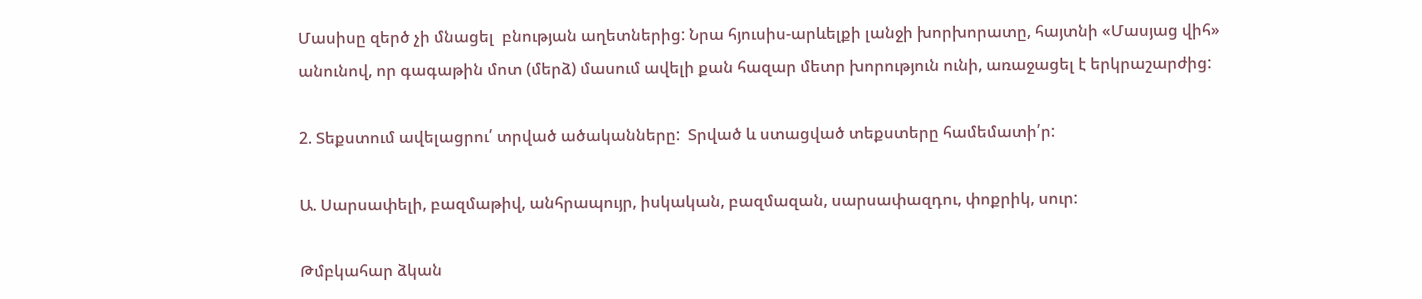Մասիսը զերծ չի մնացել  բնության աղետներից: Նրա հյուսիս-արևելքի լանջի խորխորատը, հայտնի «Մասյաց վիհ» անունով, որ գագաթին մոտ (մերձ) մասում ավելի քան հազար մետր խորություն ունի, առաջացել է երկրաշարժից:

2. Տեքստում ավելացրու՛ տրված ածականները:  Տրված և ստացված տեքստերը համեմատի՛ր:

Ա. Սարսափելի, բազմաթիվ, անհրապույր, իսկական, բազմազան, սարսափազդու, փոքրիկ, սուր:

Թմբկահար ձկան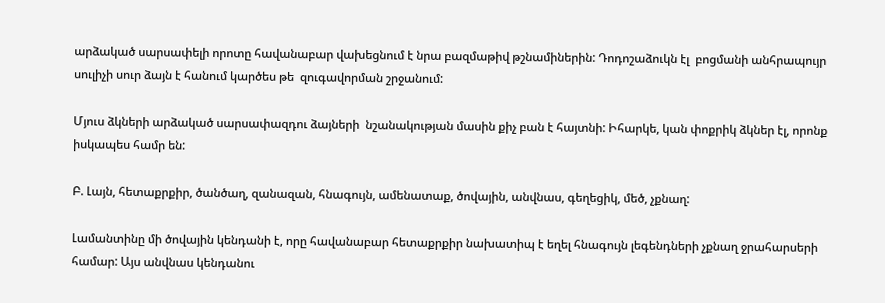արձակած սարսափելի որոտը հավանաբար վախեցնում է նրա բազմաթիվ թշնամիներին: Դոդոշաձուկն էլ  բոցմանի անհրապույր սուլիչի սուր ձայն է հանում կարծես թե  զուգավորման շրջանում:

Մյուս ձկների արձակած սարսափազդու ձայների  նշանակության մասին քիչ բան է հայտնի: Իհարկե, կան փոքրիկ ձկներ էլ, որոնք իսկապես համր են:

Բ. Լայն, հետաքրքիր, ծանծաղ, զանազան, հնագույն, ամենատաք, ծովային, անվնաս, գեղեցիկ, մեծ, չքնաղ:

Լամանտինը մի ծովային կենդանի է, որը հավանաբար հետաքրքիր նախատիպ է եղել հնագույն լեգենդների չքնաղ ջրահարսերի համար: Այս անվնաս կենդանու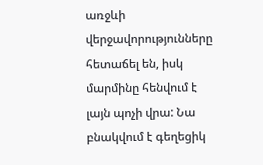առջևի վերջավորությունները հետաճել են, իսկ մարմինը հենվում է լայն պոչի վրա: Նա բնակվում է գեղեցիկ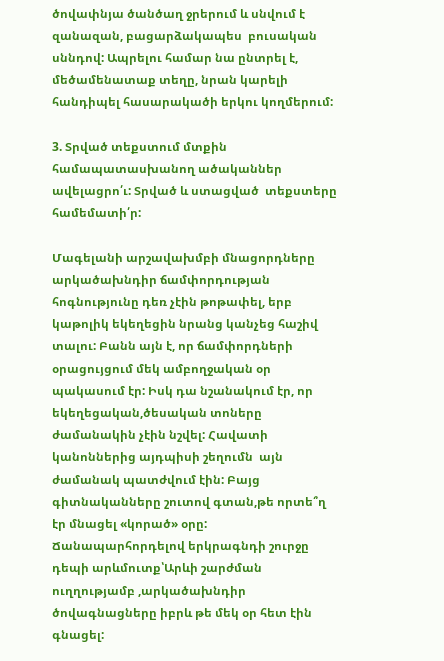ծովափնյա ծանծաղ ջրերում և սնվում է զանազան, բացարձակապես  բուսական սննդով: Ապրելու համար նա ընտրել է, մեծամենատաք տեղը, նրան կարելի հանդիպել հասարակածի երկու կողմերում:

3. Տրված տեքստում մտքին համապատասխանող ածականներ ավելացրո՛ւ: Տրված և ստացված  տեքստերը համեմատի՛ր:

Մագելանի արշավախմբի մնացորդները արկածախնդիր ճամփորդության հոգնությունը դեռ չէին թոթափել, երբ  կաթոլիկ եկեղեցին նրանց կանչեց հաշիվ տալու: Բանն այն է, որ ճամփորդների օրացույցում մեկ ամբողջական օր պակասում էր: Իսկ դա նշանակում էր, որ եկեղեցական,ծեսական տոները ժամանակին չէին նշվել: Հավատի կանոններից այդպիսի շեղումն  այն ժամանակ պատժվում էին: Բայց  գիտնականները շուտով գտան,թե որտե՞ղ էր մնացել «կորած» օրը: Ճանապարհորդելով երկրագնդի շուրջը դեպի արևմուտք՝Արևի շարժման ուղղությամբ ,արկածախնդիր ծովագնացները իբրև թե մեկ օր հետ էին գնացել: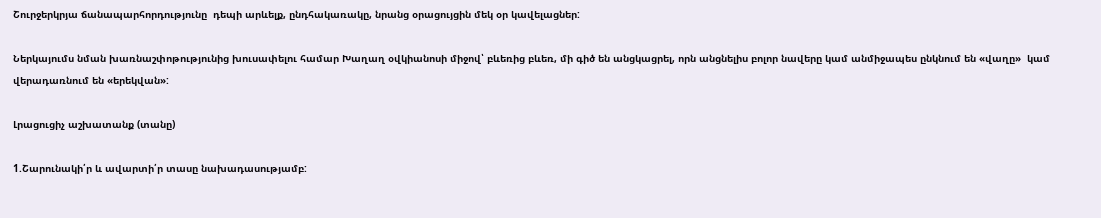Շուրջերկրյա ճանապարհորդությունը  դեպի արևելք, ընդհակառակը, նրանց օրացույցին մեկ օր կավելացներ:

Ներկայումս նման խառնաշփոթությունից խուսափելու համար Խաղաղ օվկիանոսի միջով՝ բևեռից բևեռ, մի գիծ են անցկացրել, որն անցնելիս բոլոր նավերը կամ անմիջապես ընկնում են «վաղը»  կամ վերադառնում են «երեկվան»:

Լրացուցիչ աշխատանք (տանը)

1.Շարունակի՛ր և ավարտի՛ր տասը նախադասությամբ: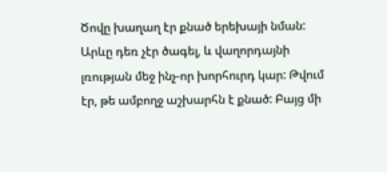Ծովը խաղաղ էր քնած երեխայի նման: Արևը դեռ չէր ծագել, և վաղորդայնի լռության մեջ ինչ-որ խորհուրդ կար: Թվում էր, թե ամբողջ աշխարհն է քնած: Բայց մի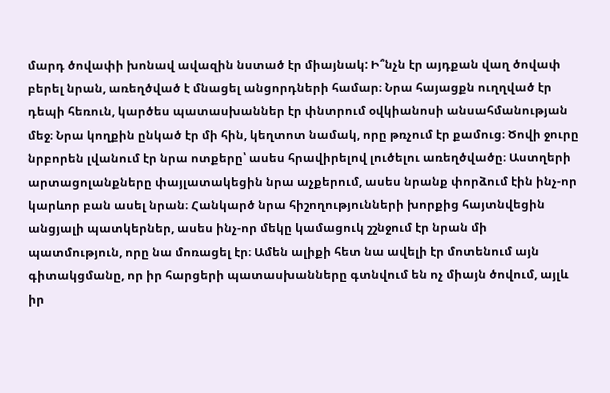մարդ ծովափի խոնավ ավազին նստած էր միայնակ: Ի՞նչն էր այդքան վաղ ծովափ բերել նրան, առեղծված է մնացել անցորդների համար։ Նրա հայացքն ուղղված էր դեպի հեռուն, կարծես պատասխաններ էր փնտրում օվկիանոսի անսահմանության մեջ։ Նրա կողքին ընկած էր մի հին, կեղտոտ նամակ, որը թռչում էր քամուց։ Ծովի ջուրը նրբորեն լվանում էր նրա ոտքերը՝ ասես հրավիրելով լուծելու առեղծվածը։ Աստղերի արտացոլանքները փայլատակեցին նրա աչքերում, ասես նրանք փորձում էին ինչ-որ կարևոր բան ասել նրան։ Հանկարծ նրա հիշողությունների խորքից հայտնվեցին անցյալի պատկերներ, ասես ինչ-որ մեկը կամացուկ շշնջում էր նրան մի պատմություն, որը նա մոռացել էր։ Ամեն ալիքի հետ նա ավելի էր մոտենում այն գիտակցմանը, որ իր հարցերի պատասխանները գտնվում են ոչ միայն ծովում, այլև իր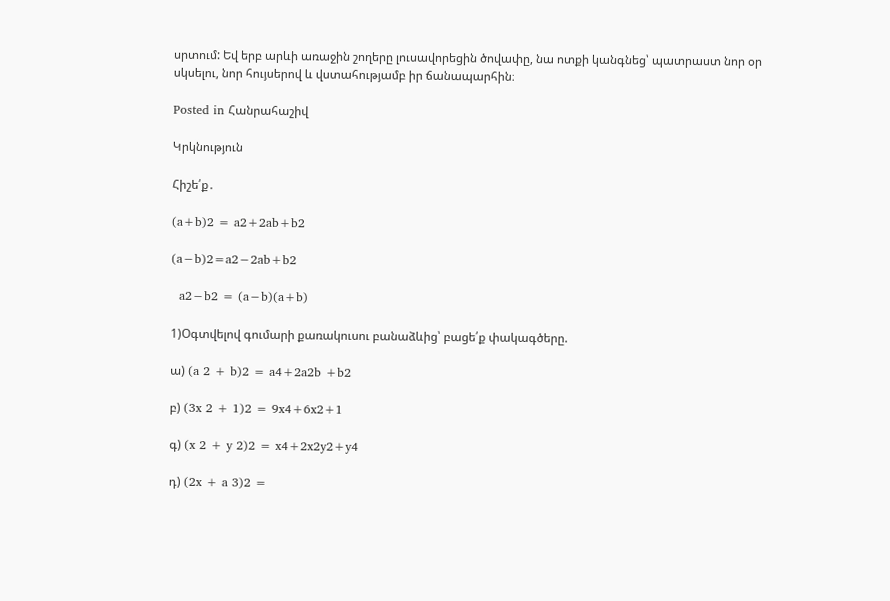սրտում: Եվ երբ արևի առաջին շողերը լուսավորեցին ծովափը, նա ոտքի կանգնեց՝ պատրաստ նոր օր սկսելու, նոր հույսերով և վստահությամբ իր ճանապարհին։

Posted in Հանրահաշիվ

Կրկնություն

Հիշե՛ք․

(a+b)2 = a2+2ab+b2

(a−b)2=a2−2ab+b2

  a2−b2 = (a−b)(a+b)

1)Օգտվելով գումարի քառակուսու բանաձևից՝ բացե՛ք փակագծերը.

ա) (a 2 + b)2 = a4+2a2b +b2

բ) (3x 2 + 1)2 = 9x4+6x2+1

գ) (x 2 + y 2)2 = x4+2x2y2+y4

դ) (2x + a 3)2 =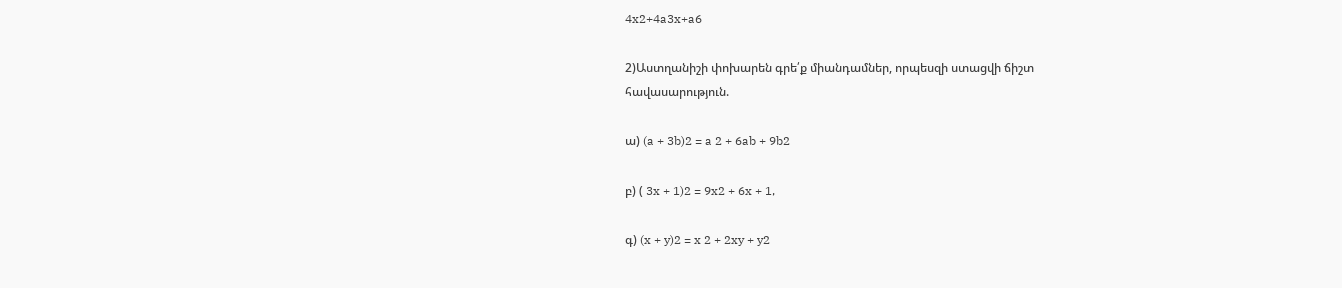4x2+4a3x+a6

2)Աստղանիշի փոխարեն գրե՛ք միանդամներ, որպեսզի ստացվի ճիշտ
հավասարություն.

ա) (a + 3b)2 = a 2 + 6ab + 9b2

բ) ( 3x + 1)2 = 9x2 + 6x + 1,

գ) (x + y)2 = x 2 + 2xy + y2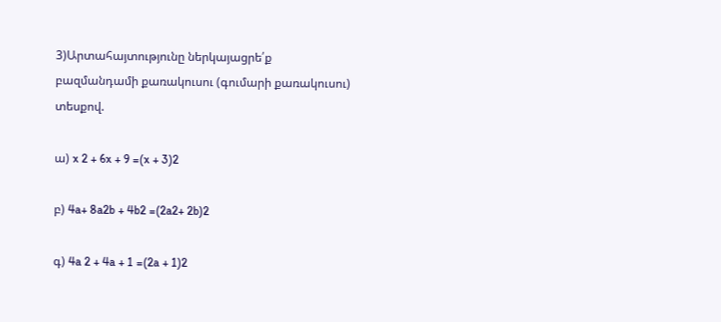3)Արտահայտությունը ներկայացրե՛ք բազմանդամի քառակուսու (գումարի քառակուսու) տեսքով.

ա) x 2 + 6x + 9 =(x + 3)2

բ) 4a+ 8a2b + 4b2 =(2a2+ 2b)2

գ) 4a 2 + 4a + 1 =(2a + 1)2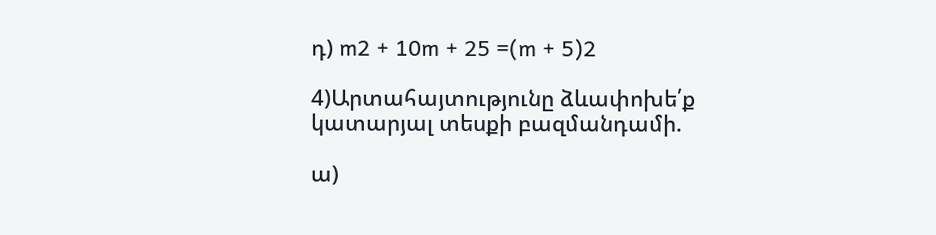դ) m2 + 10m + 25 =(m + 5)2

4)Արտահայտությունը ձևափոխե՛ք կատարյալ տեսքի բազմանդամի.

ա)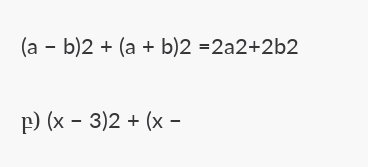(a − b)2 + (a + b)2 =2a2+2b2

բ) (x − 3)2 + (x −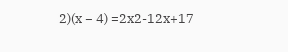2)(x − 4) =2x2-12x+17